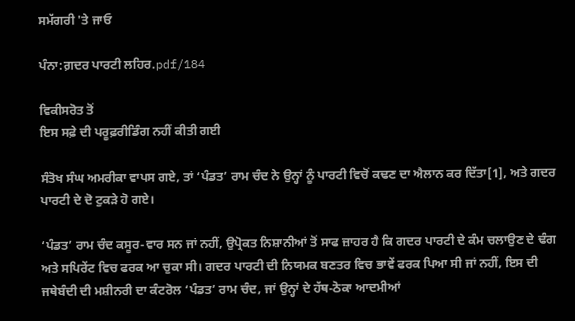ਸਮੱਗਰੀ 'ਤੇ ਜਾਓ

ਪੰਨਾ:ਗ਼ਦਰ ਪਾਰਟੀ ਲਹਿਰ.pdf/184

ਵਿਕੀਸਰੋਤ ਤੋਂ
ਇਸ ਸਫ਼ੇ ਦੀ ਪਰੂਫ਼ਰੀਡਿੰਗ ਨਹੀਂ ਕੀਤੀ ਗਈ

ਸੰਤੋਖ ਸੰਘ ਅਮਰੀਕਾ ਵਾਪਸ ਗਏ, ਤਾਂ ‘ਪੰਡਤ’ ਰਾਮ ਚੰਦ ਨੇ ਉਨ੍ਹਾਂ ਨੂੰ ਪਾਰਟੀ ਵਿਚੋਂ ਕਢਣ ਦਾ ਐਲਾਨ ਕਰ ਦਿੱਤਾ[1], ਅਤੇ ਗਦਰ ਪਾਰਟੀ ਦੇ ਦੋ ਟੁਕੜੇ ਹੋ ਗਏ।

‘ਪੰਡਤ’ ਰਾਮ ਚੰਦ ਕਸੂਰ-ਵਾਰ ਸਨ ਜਾਂ ਨਹੀਂ, ਉਪ੍ਰੋਕਤ ਨਿਸ਼ਾਨੀਆਂ ਤੋਂ ਸਾਫ ਜ਼ਾਹਰ ਹੈ ਕਿ ਗਦਰ ਪਾਰਟੀ ਦੇ ਕੰਮ ਚਲਾਉਣ ਦੇ ਢੰਗ ਅਤੇ ਸਪਿਰੇਂਟ ਵਿਚ ਫਰਕ ਆ ਚੁਕਾ ਸੀ। ਗਦਰ ਪਾਰਟੀ ਦੀ ਨਿਯਮਕ ਬਣਤਰ ਵਿਚ ਭਾਵੇਂ ਫਰਕ ਪਿਆ ਸੀ ਜਾਂ ਨਹੀਂ, ਇਸ ਦੀ ਜਥੇਬੰਦੀ ਦੀ ਮਸ਼ੀਨਰੀ ਦਾ ਕੰਟਰੋਲ ‘ਪੰਡਤ’ ਰਾਮ ਚੰਦ, ਜਾਂ ਉਨ੍ਹਾਂ ਦੇ ਹੱਥ-ਠੋਕਾ ਆਦਮੀਆਂ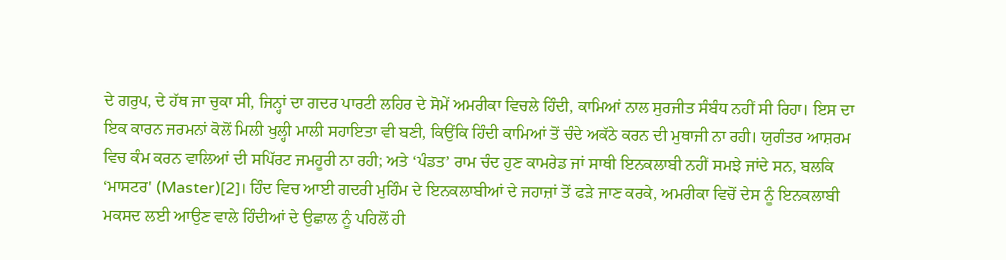ਦੇ ਗਰੁਪ, ਦੇ ਹੱਥ ਜਾ ਚੁਕਾ ਸੀ, ਜਿਨ੍ਹਾਂ ਦਾ ਗਦਰ ਪਾਰਟੀ ਲਹਿਰ ਦੇ ਸੋਮੇਂ ਅਮਰੀਕਾ ਵਿਚਲੇ ਹਿੰਦੀ, ਕਾਮਿਆਂ ਨਾਲ ਸੁਰਜੀਤ ਸੰਬੰਧ ਨਹੀਂ ਸੀ ਰਿਹਾ। ਇਸ ਦਾ ਇਕ ਕਾਰਨ ਜਰਮਨਾਂ ਕੋਲੋਂ ਮਿਲੀ ਖੁਲ੍ਹੀ ਮਾਲੀ ਸਹਾਇਤਾ ਵੀ ਬਣੀ, ਕਿਉਂਕਿ ਹਿੰਦੀ ਕਾਮਿਆਂ ਤੋਂ ਚੰਦੇ ਅਕੱਠੇ ਕਰਨ ਦੀ ਮੁਥਾਜੀ ਨਾ ਰਹੀ। ਯੁਗੰਤਰ ਆਸ਼ਰਮ ਵਿਚ ਕੰਮ ਕਰਨ ਵਾਲਿਆਂ ਦੀ ਸਪਿੱਰਟ ਜਮਹੂਰੀ ਨਾ ਰਹੀ; ਅਤੇ ‘ਪੰਡਤ’ ਰਾਮ ਚੰਦ ਹੁਣ ਕਾਮਰੇਡ ਜਾਂ ਸਾਥੀ ਇਨਕਲਾਬੀ ਨਹੀਂ ਸਮਝੇ ਜਾਂਦੇ ਸਨ, ਬਲਕਿ ‘ਮਾਸਟਰ' (Master)[2]। ਹਿੰਦ ਵਿਚ ਆਈ ਗਦਰੀ ਮੁਹਿੰਮ ਦੇ ਇਨਕਲਾਬੀਆਂ ਦੇ ਜਹਾਜ਼ਾਂ ਤੋਂ ਫੜੇ ਜਾਣ ਕਰਕੇ, ਅਮਰੀਕਾ ਵਿਚੋਂ ਦੇਸ ਨੂੰ ਇਨਕਲਾਬੀ ਮਕਸਦ ਲਈ ਆਉਣ ਵਾਲੇ ਹਿੰਦੀਆਂ ਦੇ ਉਛਾਲ ਨੂੰ ਪਹਿਲੋਂ ਹੀ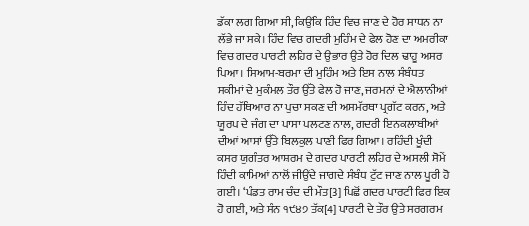ਡੱਕਾ ਲਗ ਗਿਆ ਸੀ, ਕਿਉਂਕਿ ਹਿੰਦ ਵਿਚ ਜਾਣ ਦੇ ਹੋਰ ਸਾਧਨ ਨਾ ਲੱਭੇ ਜਾ ਸਕੇ। ਹਿੰਦ ਵਿਚ ਗਦਰੀ ਮੁਹਿੰਮ ਦੇ ਫੇਲ ਹੋਣ ਦਾ ਅਮਰੀਕਾ ਵਿਚ ਗਦਰ ਪਾਰਟੀ ਲਹਿਰ ਦੇ ਉਭਾਰ ਉਤੇ ਹੋਰ ਦਿਲ ਢਾਹੂ ਅਸਰ ਪਿਆ। ਸਿਆਮ-ਬਰਮਾ ਦੀ ਮੁਹਿੰਮ ਅਤੇ ਇਸ ਨਾਲ ਸੰਬੰਧਤ ਸਕੀਮਾਂ ਦੇ ਮੁਕੰਮਲ ਤੌਰ ਉੱਤੇ ਫੇਲ ਹੋ ਜਾਣ, ਜਰਮਨਾਂ ਦੇ ਐਲਾਨੀਆਂ ਹਿੰਦ ਹੱਥਿਆਰ ਨਾ ਪੁਚਾ ਸਕਣ ਦੀ ਅਸਮੱਰਥਾ ਪ੍ਰਗੱਟ ਕਰਨ, ਅਤੇ ਯੂਰਪ ਦੇ ਜੰਗ ਦਾ ਪਾਸਾ ਪਲਟਣ ਨਾਲ, ਗਦਰੀ ਇਨਕਲਾਬੀਆਂ ਦੀਆਂ ਆਸਾਂ ਉੱਤੇ ਬਿਲਕੁਲ ਪਾਣੀ ਫਿਰ ਗਿਆ। ਰਹਿੰਦੀ ਖੂੰਦੀ ਕਸਰ ਯੁਗੰਤਰ ਆਸ਼ਰਮ ਦੇ ਗਦਰ ਪਾਰਟੀ ਲਹਿਰ ਦੇ ਅਸਲੀ ਸੋਮੇਂ ਹਿੰਦੀ ਕਾਮਿਆਂ ਨਾਲੋਂ ਜੀਉਂਦੇ ਜਾਗਦੇ ਸੰਬੰਧ ਟੁੱਟ ਜਾਣ ਨਾਲ ਪੂਰੀ ਹੋ ਗਈ। ‘ਪੰਡਤ ਰਾਮ ਚੰਦ ਦੀ ਮੌਤ[3] ਪਿਛੋਂ ਗਦਰ ਪਾਰਟੀ ਫਿਰ ਇਕ ਹੋ ਗਈ, ਅਤੇ ਸੰਨ ੧੯੪੭ ਤੱਕ[4] ਪਾਰਟੀ ਦੇ ਤੌਰ ਉਤੇ ਸਰਗਰਮ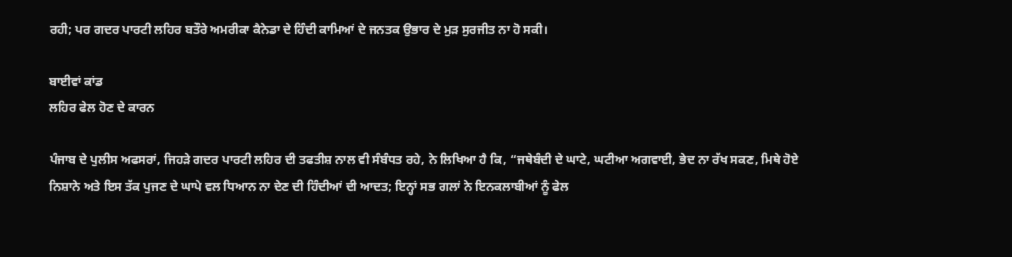ਰਹੀ; ਪਰ ਗਦਰ ਪਾਰਟੀ ਲਹਿਰ ਬਤੌਰੇ ਅਮਰੀਕਾ ਕੈਨੇਡਾ ਦੇ ਹਿੰਦੀ ਕਾਮਿਆਂ ਦੇ ਜਨਤਕ ਉਭਾਰ ਦੇ ਮੁੜ ਸੁਰਜੀਤ ਨਾ ਹੋ ਸਕੀ।

ਬਾਈਵਾਂ ਕਾਂਡ
ਲਹਿਰ ਫੇਲ ਹੋਣ ਦੇ ਕਾਰਨ

ਪੰਜਾਬ ਦੇ ਪੁਲੀਸ ਅਫਸਰਾਂ, ਜਿਹੜੇ ਗਦਰ ਪਾਰਟੀ ਲਹਿਰ ਦੀ ਤਫਤੀਸ਼ ਨਾਲ ਵੀ ਸੰਬੰਧਤ ਰਹੇ, ਨੇ ਲਿਖਿਆ ਹੈ ਕਿ, “ਜਥੇਬੰਦੀ ਦੇ ਘਾਟੇ, ਘਟੀਆ ਅਗਵਾਈ, ਭੇਦ ਨਾ ਰੱਖ ਸਕਣ, ਮਿਥੇ ਹੋਏ ਨਿਸ਼ਾਨੇ ਅਤੇ ਇਸ ਤੱਕ ਪੁਜਣ ਦੇ ਘਾਪੇ ਵਲ ਧਿਆਨ ਨਾ ਦੇਣ ਦੀ ਹਿੰਦੀਆਂ ਦੀ ਆਦਤ; ਇਨ੍ਹਾਂ ਸਭ ਗਲਾਂ ਨੇ ਇਨਕਲਾਬੀਆਂ ਨੂੰ ਫੇਲ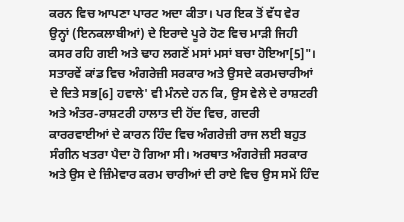ਕਰਨ ਵਿਚ ਆਪਣਾ ਪਾਰਟ ਅਦਾ ਕੀਤਾ। ਪਰ ਇਕ ਤੋਂ ਵੱਧ ਵੇਰ ਉਨ੍ਹਾਂ (ਇਨਕਲਾਬੀਆਂ) ਦੇ ਇਰਾਦੇ ਪੂਰੇ ਹੋਣ ਵਿਚ ਮਾੜੀ ਜਿਹੀ ਕਸਰ ਰਹਿ ਗਈ ਅਤੇ ਢਾਹ ਲਗਣੋਂ ਮਸਾਂ ਮਸਾਂ ਬਚਾ ਹੋਇਆ[5]"। ਸਤਾਰਵੇਂ ਕਾਂਡ ਵਿਚ ਅੰਗਰੇਜ਼ੀ ਸਰਕਾਰ ਅਤੇ ਉਸਦੇ ਕਰਮਚਾਰੀਆਂ ਦੇ ਦਿਤੇ ਸਭ[6] ਹਵਾਲੇ' ਵੀ ਮੰਨਦੇ ਹਨ ਕਿ, ਉਸ ਵੇਲੇ ਦੇ ਰਾਸ਼ਟਰੀ ਅਤੇ ਅੰਤਰ-ਰਾਸ਼ਟਰੀ ਹਾਲਾਤ ਦੀ ਹੋਂਦ ਵਿਚ, ਗਦਰੀ ਕਾਰਰਵਾਈਆਂ ਦੇ ਕਾਰਨ ਹਿੰਦ ਵਿਚ ਅੰਗਰੇਜ਼ੀ ਰਾਜ ਲਈ ਬਹੁਤ ਸੰਗੀਨ ਖਤਰਾ ਪੈਦਾ ਹੋ ਗਿਆ ਸੀ। ਅਰਥਾਤ ਅੰਗਰੇਜ਼ੀ ਸਰਕਾਰ ਅਤੇ ਉਸ ਦੇ ਜ਼ਿੰਮੇਵਾਰ ਕਰਮ ਚਾਰੀਆਂ ਦੀ ਰਾਏ ਵਿਚ ਉਸ ਸਮੇਂ ਹਿੰਦ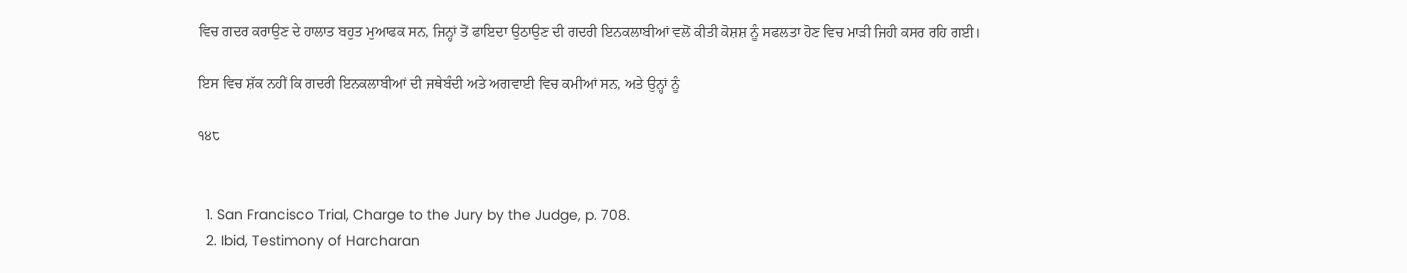ਵਿਚ ਗਦਰ ਕਰਾਉਣ ਦੇ ਹਾਲਾਤ ਬਹੁਤ ਮੁਆਫਕ ਸਨ, ਜਿਨ੍ਹਾਂ ਤੋਂ ਫਾਇਦਾ ਉਠਾਉਣ ਦੀ ਗਦਰੀ ਇਨਕਲਾਬੀਆਂ ਵਲੋਂ ਕੀਤੀ ਕੋਸ਼ਸ਼ ਨੂੰ ਸਫਲਤਾ ਹੋਣ ਵਿਚ ਮਾੜੀ ਜਿਹੀ ਕਸਰ ਰਹਿ ਗਈ।

ਇਸ ਵਿਚ ਸ਼ੱਕ ਨਹੀਂ ਕਿ ਗਦਰੀ ਇਨਕਲਾਬੀਆਂ ਦੀ ਜਥੇਬੰਦੀ ਅਤੇ ਅਗਵਾਈ ਵਿਚ ਕਮੀਆਂ ਸਨ, ਅਤੇ ਉਨ੍ਹਾਂ ਨੂੰ

੧੪੮


  1. San Francisco Trial, Charge to the Jury by the Judge, p. 708.
  2. Ibid, Testimony of Harcharan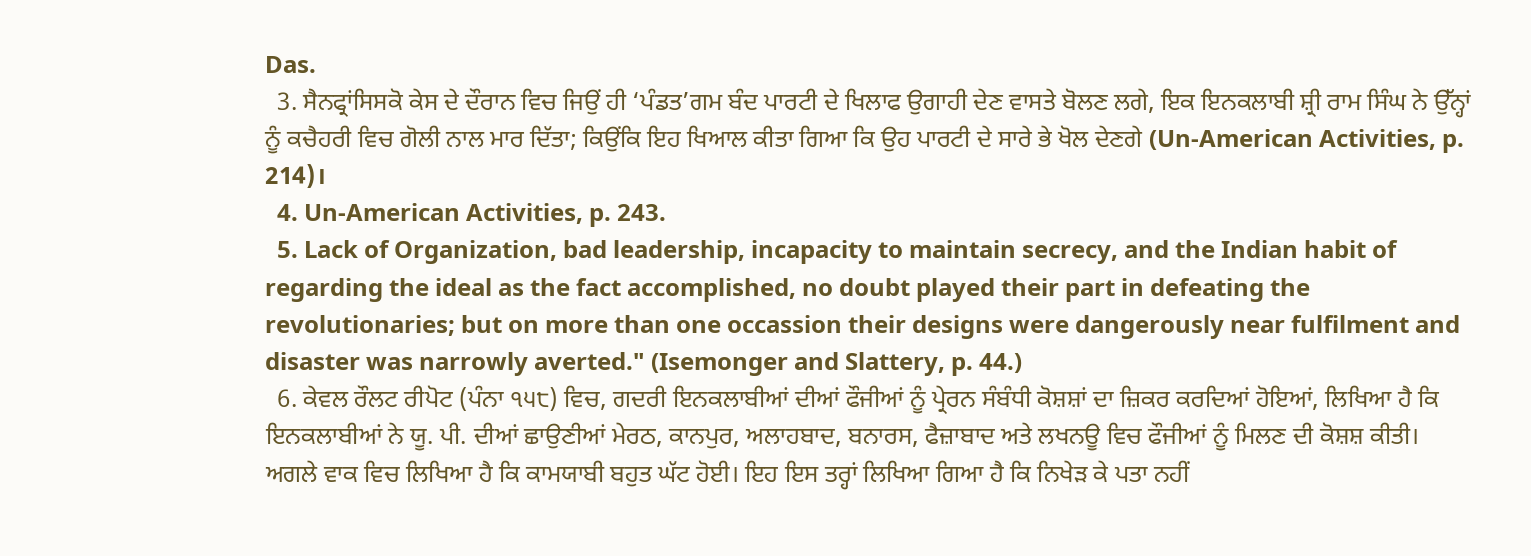Das.
  3. ਸੈਨਫ੍ਰਾਂਸਿਸਕੋ ਕੇਸ ਦੇ ਦੌਰਾਨ ਵਿਚ ਜਿਉਂ ਹੀ ‘ਪੰਡਤ’ਗਮ ਬੰਦ ਪਾਰਟੀ ਦੇ ਖਿਲਾਫ ਉਗਾਹੀ ਦੇਣ ਵਾਸਤੇ ਬੋਲਣ ਲਗੇ, ਇਕ ਇਨਕਲਾਬੀ ਸ਼੍ਰੀ ਰਾਮ ਸਿੰਘ ਨੇ ਉੱਨ੍ਹਾਂ ਨੂੰ ਕਚੈਹਰੀ ਵਿਚ ਗੋਲੀ ਨਾਲ ਮਾਰ ਦਿੱਤਾ; ਕਿਉਂਕਿ ਇਹ ਖਿਆਲ ਕੀਤਾ ਗਿਆ ਕਿ ਉਹ ਪਾਰਟੀ ਦੇ ਸਾਰੇ ਭੇ ਖੋਲ ਦੇਣਗੇ (Un-American Activities, p. 214)।
  4. Un-American Activities, p. 243.
  5. Lack of Organization, bad leadership, incapacity to maintain secrecy, and the Indian habit of regarding the ideal as the fact accomplished, no doubt played their part in defeating the revolutionaries; but on more than one occassion their designs were dangerously near fulfilment and disaster was narrowly averted." (Isemonger and Slattery, p. 44.)
  6. ਕੇਵਲ ਰੌਲਟ ਰੀਪੋਟ (ਪੰਨਾ ੧੫੮) ਵਿਚ, ਗਦਰੀ ਇਨਕਲਾਬੀਆਂ ਦੀਆਂ ਫੌਜੀਆਂ ਨੂੰ ਪ੍ਰੇਰਨ ਸੰਬੰਧੀ ਕੋਸ਼ਸ਼ਾਂ ਦਾ ਜ਼ਿਕਰ ਕਰਦਿਆਂ ਹੋਇਆਂ, ਲਿਖਿਆ ਹੈ ਕਿ ਇਨਕਲਾਬੀਆਂ ਨੇ ਯੂ. ਪੀ. ਦੀਆਂ ਛਾਉਣੀਆਂ ਮੇਰਠ, ਕਾਨਪੁਰ, ਅਲਾਹਬਾਦ, ਬਨਾਰਸ, ਫੈਜ਼ਾਬਾਦ ਅਤੇ ਲਖਨਊ ਵਿਚ ਫੌਜੀਆਂ ਨੂੰ ਮਿਲਣ ਦੀ ਕੋਸ਼ਸ਼ ਕੀਤੀ। ਅਗਲੇ ਵਾਕ ਵਿਚ ਲਿਖਿਆ ਹੈ ਕਿ ਕਾਮਯਾਬੀ ਬਹੁਤ ਘੱਟ ਹੋਈ। ਇਹ ਇਸ ਤਰ੍ਹਾਂ ਲਿਖਿਆ ਗਿਆ ਹੈ ਕਿ ਨਿਖੇੜ ਕੇ ਪਤਾ ਨਹੀਂ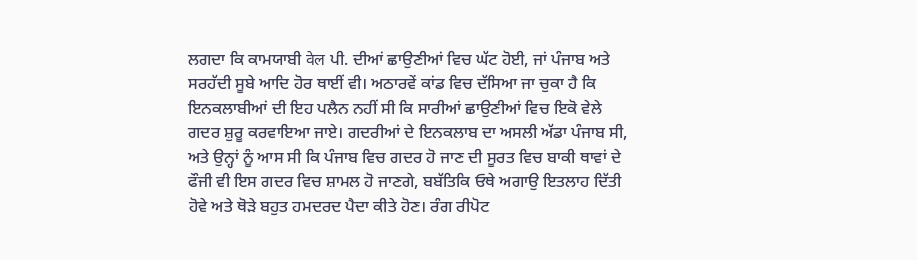ਲਗਦਾ ਕਿ ਕਾਮਯਾਬੀ वेल ਪੀ. ਦੀਆਂ ਛਾਉਣੀਆਂ ਵਿਚ ਘੱਟ ਹੋਈ, ਜਾਂ ਪੰਜਾਬ ਅਤੇ ਸਰਹੱਦੀ ਸੂਬੇ ਆਦਿ ਹੋਰ ਥਾਈਂ ਵੀ। ਅਠਾਰਵੇਂ ਕਾਂਡ ਵਿਚ ਦੱਸਿਆ ਜਾ ਚੁਕਾ ਹੈ ਕਿ ਇਨਕਲਾਬੀਆਂ ਦੀ ਇਹ ਪਲੈਨ ਨਹੀਂ ਸੀ ਕਿ ਸਾਰੀਆਂ ਛਾਉਣੀਆਂ ਵਿਚ ਇਕੋ ਵੇਲੇ ਗਦਰ ਸ਼ੁਰੂ ਕਰਵਾਇਆ ਜਾਏ। ਗਦਰੀਆਂ ਦੇ ਇਨਕਲਾਬ ਦਾ ਅਸਲੀ ਅੱਡਾ ਪੰਜਾਬ ਸੀ, ਅਤੇ ਉਨ੍ਹਾਂ ਨੂੰ ਆਸ ਸੀ ਕਿ ਪੰਜਾਬ ਵਿਚ ਗਦਰ ਹੋ ਜਾਣ ਦੀ ਸੂਰਤ ਵਿਚ ਬਾਕੀ ਥਾਵਾਂ ਦੇ ਫੌਜੀ ਵੀ ਇਸ ਗਦਰ ਵਿਚ ਸ਼ਾਮਲ ਹੋ ਜਾਣਗੇ, ਬਬੱਤਿਕਿ ਓਥੇ ਅਗਾਉ ਇਤਲਾਹ ਦਿੱਤੀ ਹੋਵੇ ਅਤੇ ਥੋੜੇ ਬਹੁਤ ਹਮਦਰਦ ਪੈਦਾ ਕੀਤੇ ਹੋਣ। ਰੰਗ ਰੀਪੋਟ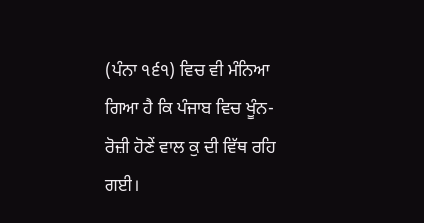(ਪੰਨਾ ੧੬੧) ਵਿਚ ਵੀ ਮੰਨਿਆ ਗਿਆ ਹੈ ਕਿ ਪੰਜਾਬ ਵਿਚ ਖੂੰਨ-ਰੋਜ਼ੀ ਹੋਣੇਂ ਵਾਲ ਕੁ ਦੀ ਵਿੱਥ ਰਹਿ ਗਈ।